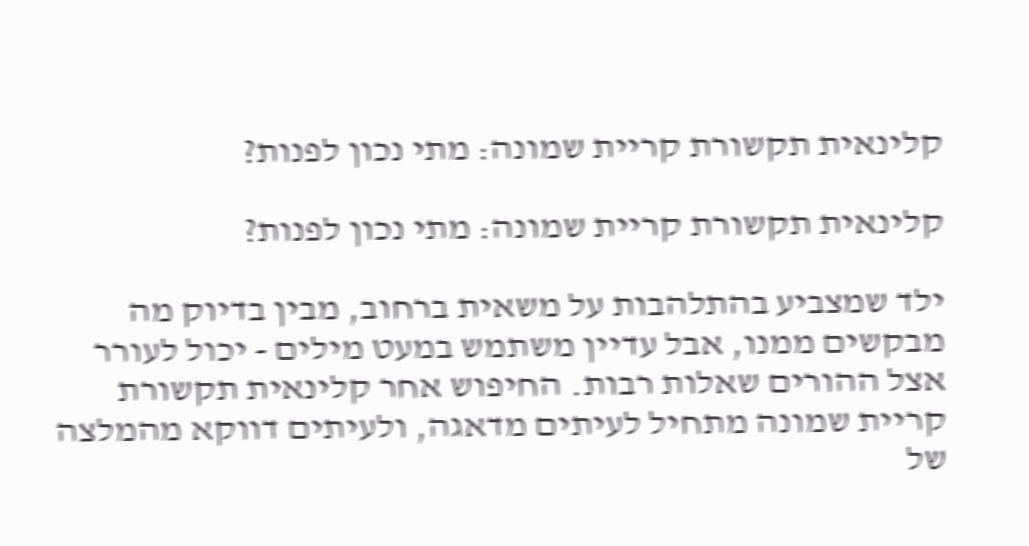קלינאית תקשורת קריית שמונה: מתי נכון לפנות?

קלינאית תקשורת קריית שמונה: מתי נכון לפנות?

ילד שמצביע בהתלהבות על משאית ברחוב, מבין בדיוק מה מבקשים ממנו, אבל עדיין משתמש במעט מילים - יכול לעורר אצל ההורים שאלות רבות. החיפוש אחר קלינאית תקשורת קריית שמונה מתחיל לעיתים מדאגה, ולעיתים דווקא מהמלצה של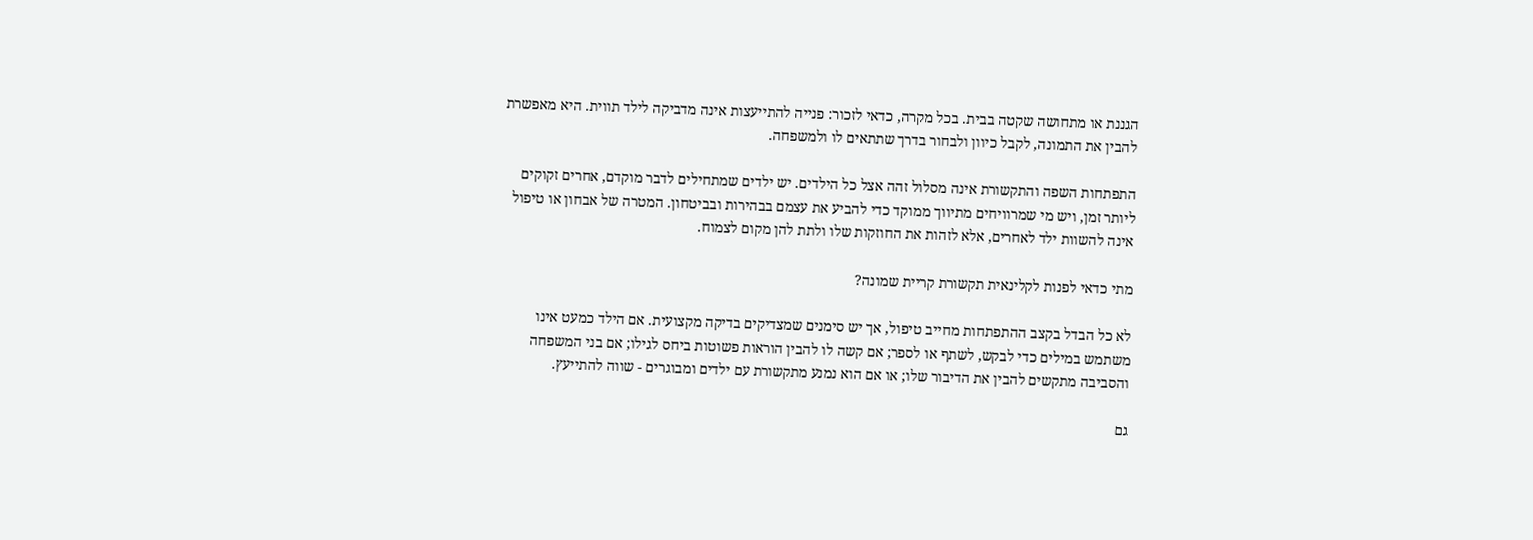הגננת או מתחושה שקטה בבית. בכל מקרה, כדאי לזכור: פנייה להתייעצות אינה מדביקה לילד תווית. היא מאפשרת להבין את התמונה, לקבל כיוון ולבחור בדרך שתתאים לו ולמשפחה.

התפתחות השפה והתקשורת אינה מסלול זהה אצל כל הילדים. יש ילדים שמתחילים לדבר מוקדם, אחרים זקוקים ליותר זמן, ויש מי שמרוויחים מתיווך ממוקד כדי להביע את עצמם בבהירות ובביטחון. המטרה של אבחון או טיפול אינה להשוות ילד לאחרים, אלא לזהות את החוזקות שלו ולתת להן מקום לצמוח.

מתי כדאי לפנות לקלינאית תקשורת קריית שמונה?

לא כל הבדל בקצב ההתפתחות מחייב טיפול, אך יש סימנים שמצדיקים בדיקה מקצועית. אם הילד כמעט אינו משתמש במילים כדי לבקש, לשתף או לספר; אם קשה לו להבין הוראות פשוטות ביחס לגילו; אם בני המשפחה והסביבה מתקשים להבין את הדיבור שלו; או אם הוא נמנע מתקשורת עם ילדים ומבוגרים - שווה להתייעץ.

גם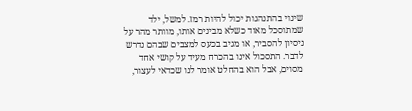שינוי בהתנהגות יכול להיות רמז. למשל, ילד שמתוסכל מאוד כשלא מבינים אותו, מוותר מהר על ניסיון להסביר, או מגיב בכעס למצבים שבהם נדרש לדבר. התסכול אינו בהכרח מעיד על קושי אחד מסוים, אבל הוא בהחלט אומר לנו שכדאי לעצור,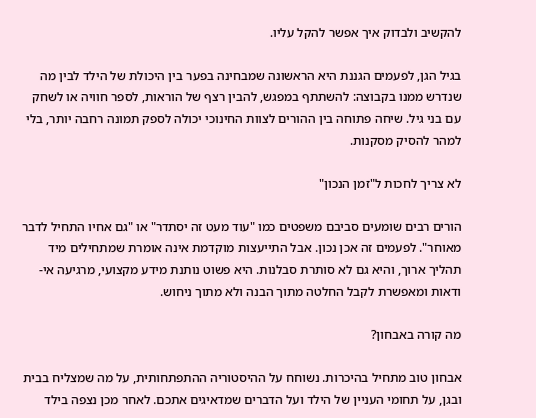להקשיב ולבדוק איך אפשר להקל עליו.

בגיל הגן, לפעמים הגננת היא הראשונה שמבחינה בפער בין היכולת של הילד לבין מה שנדרש ממנו בקבוצה: להשתתף במפגש, להבין רצף של הוראות, לספר חוויה או לשחק עם בני גיל. שיחה פתוחה בין ההורים לצוות החינוכי יכולה לספק תמונה רחבה יותר, בלי למהר להסיק מסקנות.

לא צריך לחכות ל"זמן הנכון"

הורים רבים שומעים סביבם משפטים כמו "עוד מעט זה יסתדר" או "גם אחיו התחיל לדבר מאוחר". לפעמים זה אכן נכון. אבל התייעצות מוקדמת אינה אומרת שמתחילים מיד תהליך ארוך, והיא גם לא סותרת סבלנות. היא פשוט נותנת מידע מקצועי, מרגיעה אי-ודאות ומאפשרת לקבל החלטה מתוך הבנה ולא מתוך ניחוש.

מה קורה באבחון?

אבחון טוב מתחיל בהיכרות. נשוחח על ההיסטוריה ההתפתחותית, על מה שמצליח בבית ובגן, על תחומי העניין של הילד ועל הדברים שמדאיגים אתכם. לאחר מכן נצפה בילד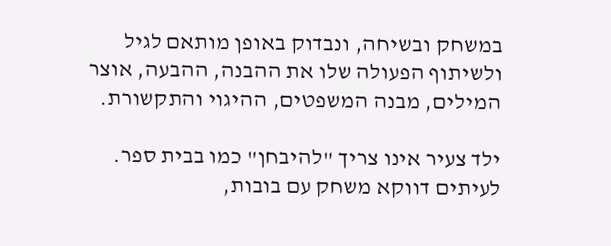במשחק ובשיחה, ונבדוק באופן מותאם לגיל ולשיתוף הפעולה שלו את ההבנה, ההבעה, אוצר המילים, מבנה המשפטים, ההיגוי והתקשורת.

ילד צעיר אינו צריך "להיבחן" כמו בבית ספר. לעיתים דווקא משחק עם בובות,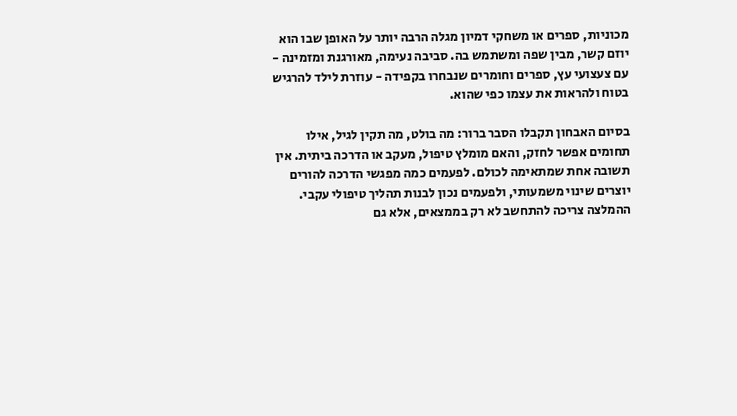מכוניות, ספרים או משחקי דמיון מגלה הרבה יותר על האופן שבו הוא יוזם קשר, מבין שפה ומשתמש בה. סביבה נעימה, מאורגנת ומזמינה - עם צעצועי עץ, ספרים וחומרים שנבחרו בקפידה - עוזרת לילד להרגיש בטוח ולהראות את עצמו כפי שהוא.

בסיום האבחון תקבלו הסבר ברור: מה בולט, מה תקין לגיל, אילו תחומים אפשר לחזק, והאם מומלץ טיפול, מעקב או הדרכה ביתית. אין תשובה אחת שמתאימה לכולם. לפעמים כמה מפגשי הדרכה להורים יוצרים שינוי משמעותי, ולפעמים נכון לבנות תהליך טיפולי עקבי. ההמלצה צריכה להתחשב לא רק בממצאים, אלא גם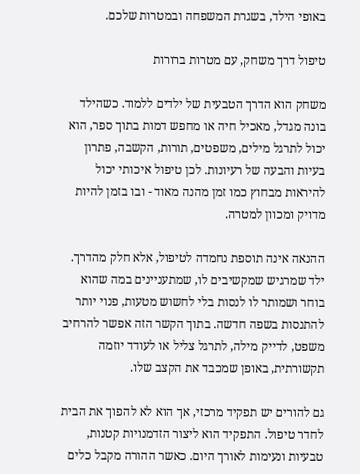באופי הילד, בשגרת המשפחה ובמטרות שלכם.

טיפול דרך משחק, עם מטרות ברורות

משחק הוא הדרך הטבעית של ילדים ללמוד. כשהילד בונה מגדל, מאכיל חיה או מחפש דמות בתוך ספר, הוא יכול לתרגל מילים, משפטים, תורות, הקשבה, פתרון בעיות והבעה של רעיונות. לכן טיפול איכותי יכול להיראות מבחוץ כמו זמן מהנה מאוד - ובו בזמן להיות מדויק ומכוון למטרה.

ההנאה אינה תוספת נחמדה לטיפול, אלא חלק מהדרך. ילד שמרגיש שמקשיבים לו, שמתעניינים במה שהוא בוחר ושמותר לו לנסות בלי לחשוש מטעות, פנוי יותר להתנסות בשפה חדשה. בתוך הקשר הזה אפשר להרחיב משפט, לדייק מילה, לתרגל צליל או לעודד יוזמה תקשורתית, באופן שמכבד את הקצב שלו.

גם להורים יש תפקיד מרכזי, אך הוא לא להפוך את הבית לחדר טיפול. התפקיד הוא ליצור הזדמנויות קטנות, טבעיות ונעימות לאורך היום. כאשר ההורה מקבל כלים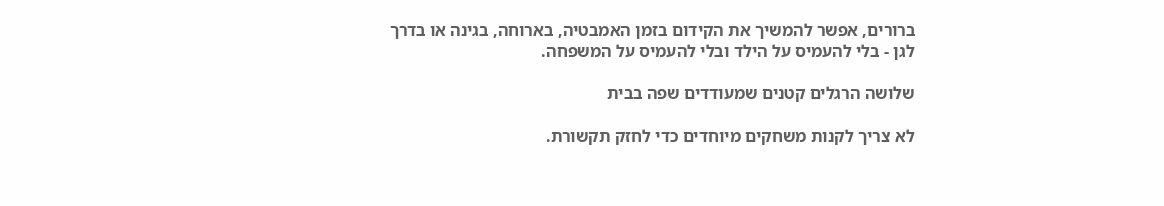ברורים, אפשר להמשיך את הקידום בזמן האמבטיה, בארוחה, בגינה או בדרך לגן - בלי להעמיס על הילד ובלי להעמיס על המשפחה.

שלושה הרגלים קטנים שמעודדים שפה בבית

לא צריך לקנות משחקים מיוחדים כדי לחזק תקשורת.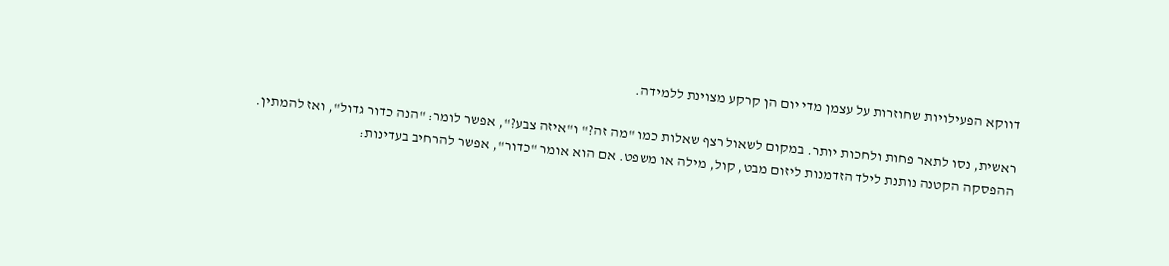דווקא הפעילויות שחוזרות על עצמן מדי יום הן קרקע מצוינת ללמידה.

ראשית, נסו לתאר פחות ולחכות יותר. במקום לשאול רצף שאלות כמו "מה זה?" ו"איזה צבע?", אפשר לומר: "הנה כדור גדול", ואז להמתין. ההפסקה הקטנה נותנת לילד הזדמנות ליזום מבט, קול, מילה או משפט. אם הוא אומר "כדור", אפשר להרחיב בעדינות: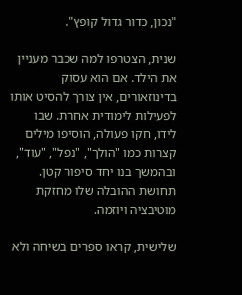"נכון, כדור גדול קופץ".

שנית, הצטרפו למה שכבר מעניין את הילד. אם הוא עסוק בדינוזאורים, אין צורך להסיט אותו לפעילות לימודית אחרת. שבו לידו, חקו פעולה, הוסיפו מילים קצרות כמו "הולך", "נפל", "עוד", ובהמשך בנו יחד סיפור קטן. תחושת ההובלה שלו מחזקת מוטיבציה ויוזמה.

שלישית, קראו ספרים בשיחה ולא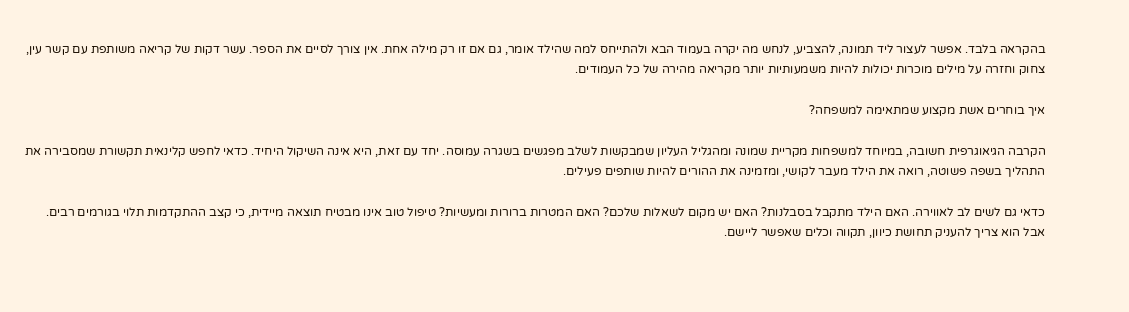בהקראה בלבד. אפשר לעצור ליד תמונה, להצביע, לנחש מה יקרה בעמוד הבא ולהתייחס למה שהילד אומר, גם אם זו רק מילה אחת. אין צורך לסיים את הספר. עשר דקות של קריאה משותפת עם קשר עין, צחוק וחזרה על מילים מוכרות יכולות להיות משמעותיות יותר מקריאה מהירה של כל העמודים.

איך בוחרים אשת מקצוע שמתאימה למשפחה?

הקרבה הגיאוגרפית חשובה, במיוחד למשפחות מקריית שמונה ומהגליל העליון שמבקשות לשלב מפגשים בשגרה עמוסה. יחד עם זאת, היא אינה השיקול היחיד. כדאי לחפש קלינאית תקשורת שמסבירה את התהליך בשפה פשוטה, רואה את הילד מעבר לקושי, ומזמינה את ההורים להיות שותפים פעילים.

כדאי גם לשים לב לאווירה. האם הילד מתקבל בסבלנות? האם יש מקום לשאלות שלכם? האם המטרות ברורות ומעשיות? טיפול טוב אינו מבטיח תוצאה מיידית, כי קצב ההתקדמות תלוי בגורמים רבים. אבל הוא צריך להעניק תחושת כיוון, תקווה וכלים שאפשר ליישם.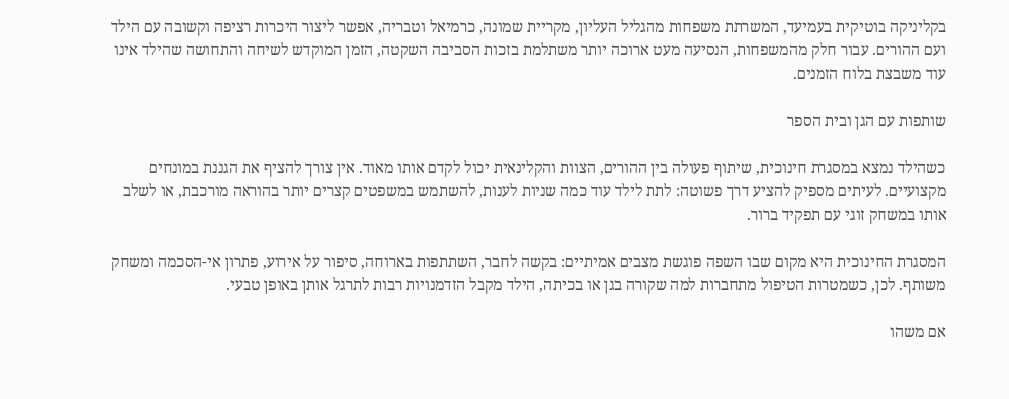בקליניקה בוטיקית בעמיעד, המשרתת משפחות מהגליל העליון, מקריית שמונה, כרמיאל וטבריה, אפשר ליצור היכרות רציפה וקשובה עם הילד ועם ההורים. עבור חלק מהמשפחות, הנסיעה מעט ארוכה יותר משתלמת בזכות הסביבה השקטה, הזמן המוקדש לשיחה והתחושה שהילד אינו עוד משבצת בלוח הזמנים.

שותפות עם הגן ובית הספר

כשהילד נמצא במסגרת חינוכית, שיתוף פעולה בין ההורים, הצוות והקלינאית יכול לקדם אותו מאוד. אין צורך להציף את הגננת במונחים מקצועיים. לעיתים מספיק להציע דרך פשוטה: לתת לילד עוד כמה שניות לענות, להשתמש במשפטים קצרים יותר בהוראה מורכבת, או לשלב אותו במשחק זוגי עם תפקיד ברור.

המסגרת החינוכית היא מקום שבו השפה פוגשת מצבים אמיתיים: בקשה לחבר, השתתפות בארוחה, סיפור על אירוע, פתרון אי-הסכמה ומשחק משותף. לכן, כשמטרות הטיפול מתחברות למה שקורה בגן או בכיתה, הילד מקבל הזדמנויות רבות לתרגל אותן באופן טבעי.

אם משהו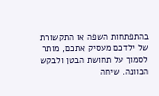בהתפתחות השפה או התקשורת של ילדכם מעסיק אתכם, מותר לסמוך על תחושת הבטן ולבקש הכוונה. שיחה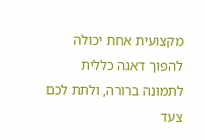מקצועית אחת יכולה להפוך דאגה כללית לתמונה ברורה, ולתת לכם צעד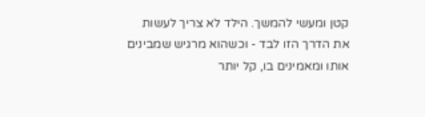קטן ומעשי להמשך. הילד לא צריך לעשות את הדרך הזו לבד - וכשהוא מרגיש שמבינים אותו ומאמינים בו, קל יותר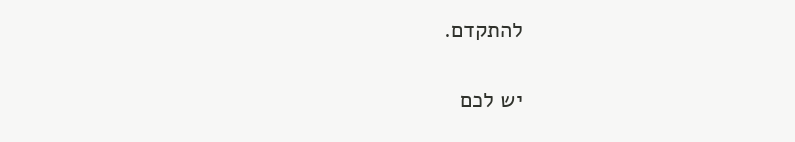להתקדם.

יש לכם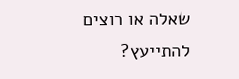שאלה או רוצים להתייעץ?